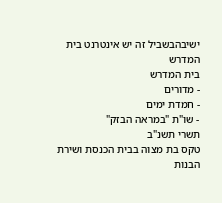ישיבהבשביל זה יש אינטרנט בית המדרש
בית המדרש
- מדורים
- חמדת ימים
- שו"ת "במראה הבזק"
תשרי תשנ"ב
טקס בת מצוה בבית הכנסת ושירת הבנות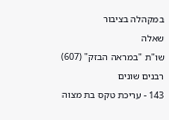במקהלה בציבור
שאלה
שו"ת "במראה הבזק" (607)
רבנים שונים
143 - עריכת טקס בת מצוה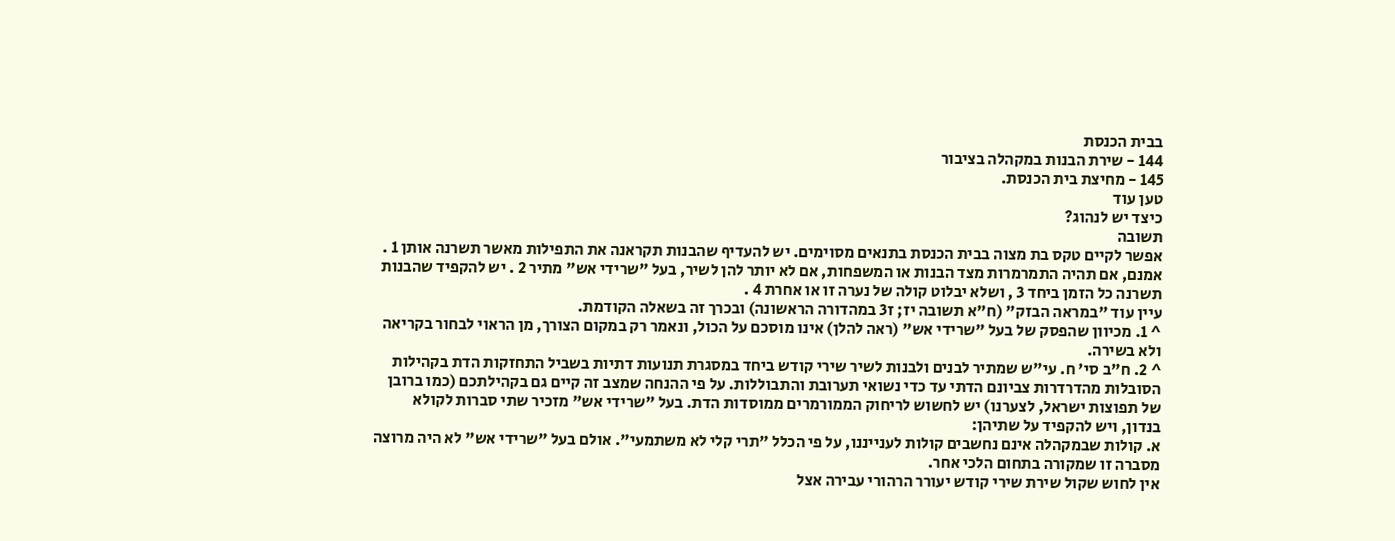בבית הכנסת
144 - שירת הבנות במקהלה בציבור
145 - מחיצת בית הכנסת.
טען עוד
כיצד יש לנהוג?
תשובה
אפשר לקיים טקס בת מצוה בבית הכנסת בתנאים מסוימים. יש להעדיף שהבנות תקראנה את התפילות מאשר תשרנה אותן 1 . אמנם, אם תהיה התמרמרות מצד הבנות או המשפחות, אם לא יותר להן לשיר, בעל "שרידי אש" מתיר 2 . יש להקפיד שהבנות תשרנה כל הזמן ביחד 3 , ושלא יבלוט קולה של נערה זו או אחרת 4 .
עיין עוד "במראה הבזק" (ח"א תשובה יז; ז3 במהדורה הראשונה) ובכרך זה בשאלה הקודמת.
^ 1. מכיוון שהפסק של בעל "שרידי אש" (ראה להלן) אינו מוסכם על הכול, ונאמר רק במקום הצורך, מן הראוי לבחור בקריאה ולא בשירה.
^ 2. ח"ב סי' ח. עי"ש שמתיר לבנים ולבנות לשיר שירי קודש ביחד במסגרת תנועות דתיות בשביל התחזקות הדת בקהילות הסובלות מהדרדרות צביונם הדתי עד כדי נשואי תערובת והתבוללות. על פי ההנחה שמצב זה קיים גם בקהילתכם (כמו ברובן של תפוצות ישראל, לצערנו) יש לחשוש לריחוק הממורמרים ממוסדות הדת. בעל "שרידי אש" מזכיר שתי סברות לקולא בנדון, ויש להקפיד על שתיהן:
א. קולות שבמקהלה אינם נחשבים קולות לענייננו, על פי הכלל "תרי קלי לא משתמעי". אולם בעל "שרידי אש" לא היה מרוצה מסברה זו שמקורה בתחום הלכי אחר.
אין לחוש שקול שירת שירי קודש יעורר הרהורי עבירה אצל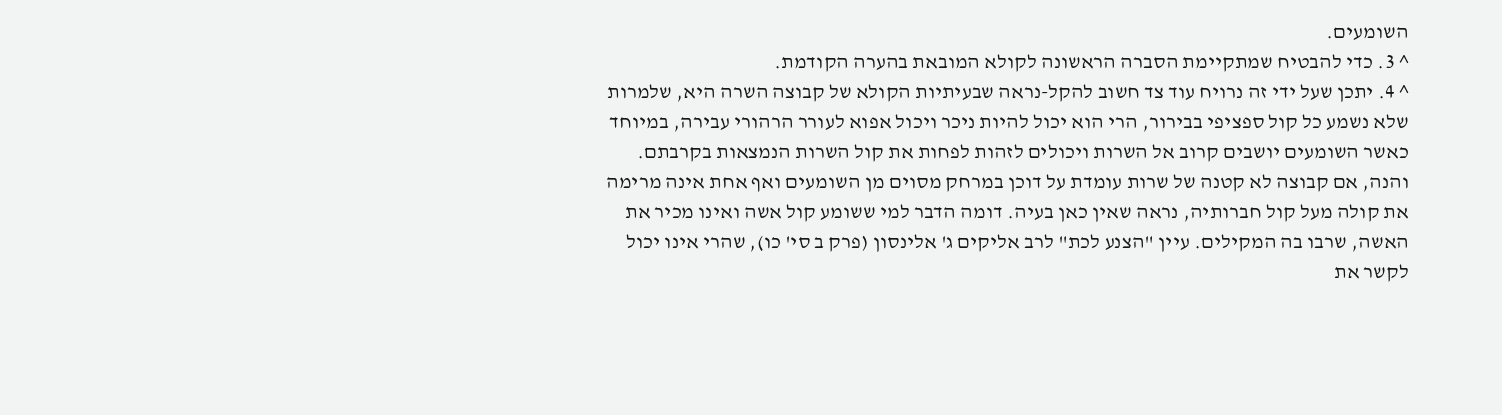השומעים.
^ 3. כדי להבטיח שמתקיימת הסברה הראשונה לקולא המובאת בהערה הקודמת.
^ 4. יתכן שעל ידי זה נרויח עוד צד חשוב להקל-נראה שבעיתיות הקולא של קבוצה השרה היא, שלמרות שלא נשמע כל קול ספציפי בבירור, הרי הוא יכול להיות ניכר ויכול אפוא לעורר הרהורי עבירה, במיוחד כאשר השומעים יושבים קרוב אל השרות ויכולים לזהות לפחות את קול השרות הנמצאות בקרבתם. והנה, אם קבוצה לא קטנה של שרות עומדת על דוכן במרחק מסוים מן השומעים ואף אחת אינה מרימה את קולה מעל קול חברותיה, נראה שאין כאן בעיה. דומה הדבר למי ששומע קול אשה ואינו מכיר את האשה, שרבו בה המקילים. עיין "הצנע לכת" לרב אליקים ג' אלינסון (פרק ב סי' כו), שהרי אינו יכול לקשר את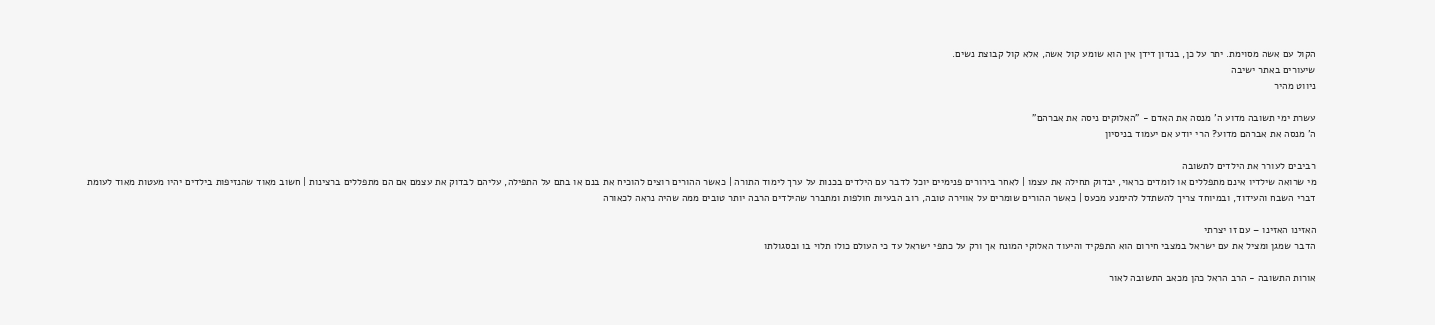הקול עם אשה מסוימת. יתר על כן, בנדון דידן אין הוא שומע קול אשה, אלא קול קבוצת נשים.
שיעורים באתר ישיבה
ניווט מהיר

עשרת ימי תשובה מדוע ה' מנסה את האדם - "האלוקים ניסה את אברהם"
ה' מנסה את אברהם מדוע? הרי יודע אם יעמוד בניסיון

רביבים לעורר את הילדים לתשובה
מי שרואה שילדיו אינם מתפללים או לומדים כראוי, יבדוק תחילה את עצמו | לאחר בירורים פנימיים יוכל לדבר עם הילדים בכנות על ערך לימוד התורה | כאשר ההורים רוצים להוכיח את בנם או בתם על התפילה, עליהם לבדוק את עצמם אם הם מתפללים ברצינות | חשוב מאוד שהנזיפות בילדים יהיו מעטות מאוד לעומת דברי השבח והעידוד, ובמיוחד צריך להשתדל להימנע מכעס | כאשר ההורים שומרים על אווירה טובה, רוב הבעיות חולפות ומתברר שהילדים הרבה יותר טובים ממה שהיה נראה לכאורה

האזינו האזינו – עם זו יצרתי
הדבר שמגן ומציל את עם ישראל במצבי חירום הוא התפקיד והיעוד האלוקי המונח אך ורק על כתפי ישראל עד כי העולם כולו תלוי בו ובסגולתו

אורות התשובה - הרב הראל כהן מכאב התשובה לאור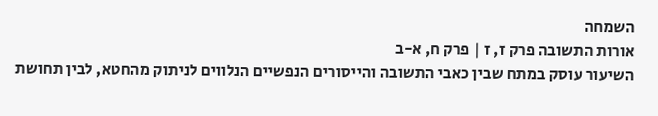השמחה
אורות התשובה פרק ז, ז | פרק ח, א-ב
השיעור עוסק במתח שבין כאבי התשובה והייסורים הנפשיים הנלווים לניתוק מהחטא, לבין תחושת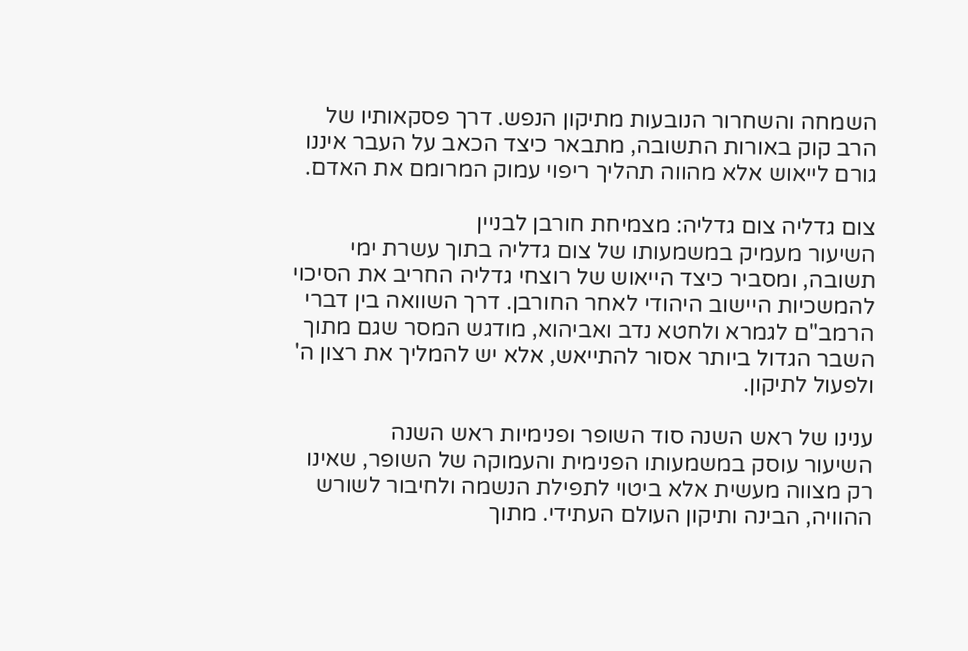השמחה והשחרור הנובעות מתיקון הנפש. דרך פסקאותיו של הרב קוק באורות התשובה, מתבאר כיצד הכאב על העבר איננו גורם לייאוש אלא מהווה תהליך ריפוי עמוק המרומם את האדם.

צום גדליה צום גדליה: מצמיחת חורבן לבניין
השיעור מעמיק במשמעותו של צום גדליה בתוך עשרת ימי תשובה, ומסביר כיצד הייאוש של רוצחי גדליה החריב את הסיכוי להמשכיות היישוב היהודי לאחר החורבן. דרך השוואה בין דברי הרמב"ם לגמרא ולחטא נדב ואביהוא, מודגש המסר שגם מתוך השבר הגדול ביותר אסור להתייאש, אלא יש להמליך את רצון ה' ולפעול לתיקון.

ענינו של ראש השנה סוד השופר ופנימיות ראש השנה
השיעור עוסק במשמעותו הפנימית והעמוקה של השופר, שאינו רק מצווה מעשית אלא ביטוי לתפילת הנשמה ולחיבור לשורש ההוויה, הבינה ותיקון העולם העתידי. מתוך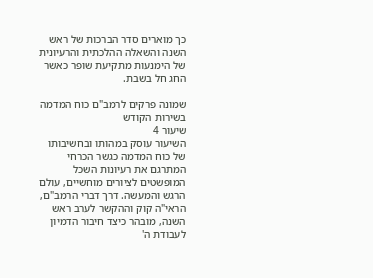כך מוארים סדר הברכות של ראש השנה והשאלה ההלכתית והרעיונית של הימנעות מתקיעת שופר כאשר החג חל בשבת.

שמונה פרקים לרמב"ם כוח המדמה בשירות הקודש
שיעור 4
השיעור עוסק במהותו ובחשיבותו של כוח המדמה כגשר הכרחי המתרגם את רעיונות השכל המופשטים לציורים מוחשיים, עולם הרגש והמעשה. דרך דברי הרמב"ם, הראי"ה קוק וההקשר לערב ראש השנה, מובהר כיצד חיבור הדמיון לעבודת ה'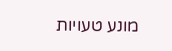מונע טעויות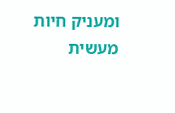ומעניק חיות מעשית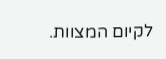לקיום המצוות.